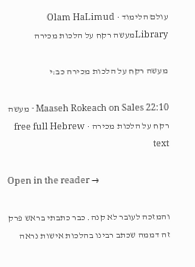עולם הלימוד · Olam HaLimud
Libraryמעשה רקח על הלכות מכירה

מעשה רקח על הלכות מכירה כב:י

Maaseh Rokeach on Sales 22:10 · מעשה רקח על הלכות מכירה · free full Hebrew text

Open in the reader →

והמזכה לעובר לא קנה. כבר כתבתי בראש פרק זה דממה שכתב רבינו בהלכות אישות נראה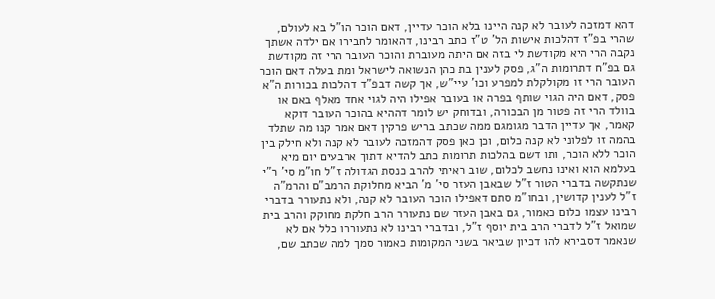דהא דמזכה לעובר לא קנה היינו בלא הוכר עדיין, דאם הוכר הו"ל בא לעולם, שהרי בפ"ז דהלכות אישות הל' ט"ז כתב רבינו, דהאומר לחבירו אם ילדה אשתך נקבה הרי היא מקודשת לי בזה אם היתה מעוברת והוכר העובר הרי זה מקודשת גם בפ"ח דתרומות ה"ג, פסק לענין בת כהן הנשואה לישראל ומת בעלה דאם הוכר העובר הרי זו מקולקלת למפרע וכו' עיי"ש, אך קשה דבפ"ד דהלכות בכורות ה"א פסק, דאם היה הגוי שותף בפרה או בעובר אפילו היה לגוי אחד מאלף באם או בוולד הרי זה פטור מן הבכורה, ובדוחק יש לומר דההיא בהוכר העובר דוקא קאמר, אך עדיין הדבר מגומגם ממה שכתב בריש פרקין דאם אמר קנו מה שתלד בהמה זו לפלוני לא קנה כלום, וכן כאן פסק דהמזכה לעובר לא קנה ולא חילק בין הוכר ללא הוכר, ותו דשם בהלכות תרומות כתב להדיא דתוך ארבעים יום מיא בעלמא הוא ואינו נחשב לכלום, שוב ראיתי להרב כנסת הגדולה ז"ל חו"מ סי' ר"י שנתקשה בדברי הטור ז"ל שבאבן העזר סי' מ' הביא מחלוקת הרמב"ם והרמ"ה ז"ל לענין קדושין, ובחו"מ סתם דאפילו הוכר העובר לא קנה, ולא נתעורר בדברי רבינו עצמו כלום כאמור, גם באבן העזר שם נתעורר הרב חלקת מחוקק והרב בית שמואל ז"ל לדברי הרב בית יוסף ז"ל, ובדברי רבינו לא נתעוררו כלל אם לא שנאמר דסבירא להו דכיון שביאר בשני המקומות כאמור סמך למה שכתב שם,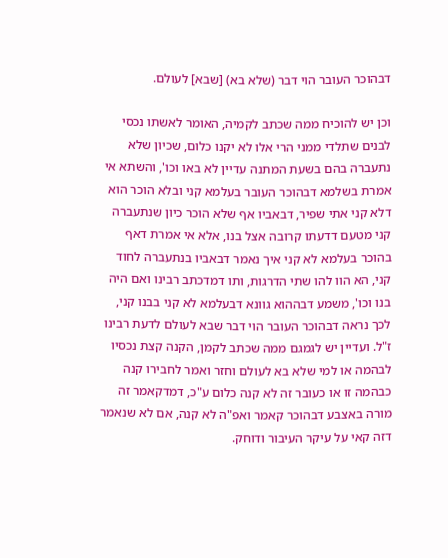דבהוכר העובר הוי דבר (שלא בא) [שבא] לעולם.

וכן יש להוכיח ממה שכתב לקמיה, האומר לאשתו נכסי לבנים שתלדי ממני הרי אלו לא יקנו כלום, שכיון שלא נתעברה בהם בשעת המתנה עדיין לא באו וכו', והשתא אי אמרת בשלמא דבהוכר העובר בעלמא קני ובלא הוכר הוא דלא קני אתי שפיר, דבאביו אף שלא הוכר כיון שנתעברה קני מטעם דדעתו קרובה אצל בנו, אלא אי אמרת דאף בהוכר בעלמא לא קני איך נאמר דבאביו בנתעברה לחוד קני, הא הוו להו שתי הדרגות, ותו דמדכתב רבינו ואם היה בנו וכו', משמע דבההוא גוונא דבעלמא לא קני בבנו קני, לכך נראה דבהוכר העובר הוי דבר שבא לעולם לדעת רבינו ז"ל. ועדיין יש לגמגם ממה שכתב לקמן, הקנה קצת נכסיו לבהמה או למי שלא בא לעולם וחזר ואמר לחבירו קנה כבהמה זו או כעובר זה לא קנה כלום ע"כ, דמדקאמר זה מורה באצבע דבהוכר קאמר ואפ"ה לא קנה, אם לא שנאמר דזה קאי על עיקר העיבור ודוחק.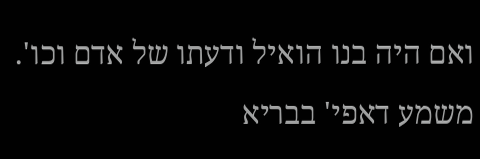ואם היה בנו הואיל ודעתו של אדם וכו'. משמע דאפי' בבריא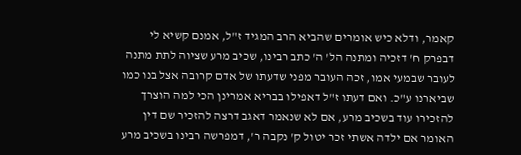קאמר, ודלא כיש אומרים שהביא הרב המגיד ז"ל, אמנם קשיא לי דבפרק ח' דזכיה ומתנה הל' ה' כתב רבינו, שכיב מרע שציוה לתת מתנה לעובר שבמעי אמו, זכה העובר מפני שדעתו של אדם קרובה אצל בנו כמו שביארנו ע"כ. ואם דעתו ז"ל דאפילו בבריא אמרינן הכי למה הוצרך להזכירו עוד בשכיב מרע, אם לא שנאמר דאגב דרצה להזכיר שם דין האומר אם ילדה אשתי זכר יטול ק' נקבה ר', דמפרשה רבינו בשכיב מרע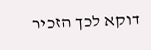דוקא לכך הזכיר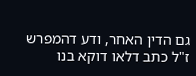גם הדין האחר, ודע דהמפרש ז"ל כתב דלאו דוקא בנו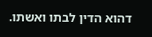דהוא הדין לבתו ואשתו.